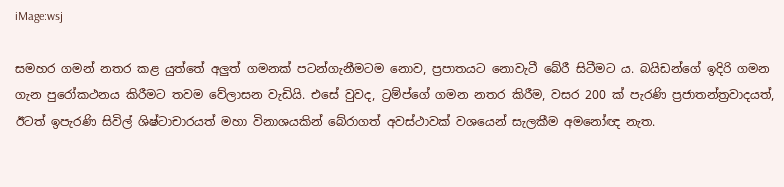iMage:wsj

සමහර ගමන් නතර කළ යුත්තේ අලුත් ගමනක් පටන්ගැනීමටම නොව, ප්‍රපාතයට නොවැටී බේරී සිටීමට ය. බයිඩන්ගේ ඉදිරි ගමන ගැන පුරෝකථනය කිරීමට තවම වේලාසන වැඩියි. එසේ වුවද, ට්‍රම්ප්ගේ ගමන නතර කිරීම, වසර 200 ක් පැරණි ප්‍රජාතන්ත්‍රවාදයත්, ඊටත් ඉපැරණි සිවිල් ශිෂ්ටාචාරයත් මහා විනාශයකින් බේරාගත් අවස්ථාවක් වශයෙන් සැලකීම අමනෝඥ නැත.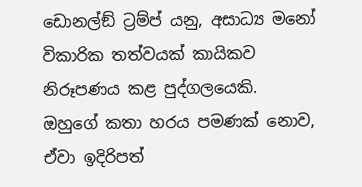ඩොනල්ඞ් ට්‍රම්ප් යනු, අසාධ්‍ය මනෝ විකාරික තත්වයක් කායිකව නිරූපණය කළ පුද්ගලයෙකි. ඔහුගේ කතා හරය පමණක් නොව, ඒවා ඉදිරිපත්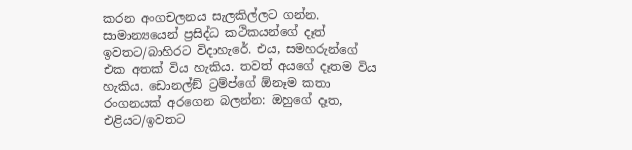කරන අංගචලනය සැලකිල්ලට ගන්න. සාමාන්‍යයෙන් ප්‍රසිද්ධ කථිකයන්ගේ දෑත් ඉවතට/බාහිරට විදාහැරේ. එය, සමහරුන්ගේ එක අතක් විය හැකිය. තවත් අයගේ දෑතම විය හැකිය. ඩොනල්ඞ් ට්‍රම්ප්ගේ ඕනෑම කතා රංගනයක් අරගෙන බලන්න: ඔහුගේ දෑත, එළියට/ඉවතට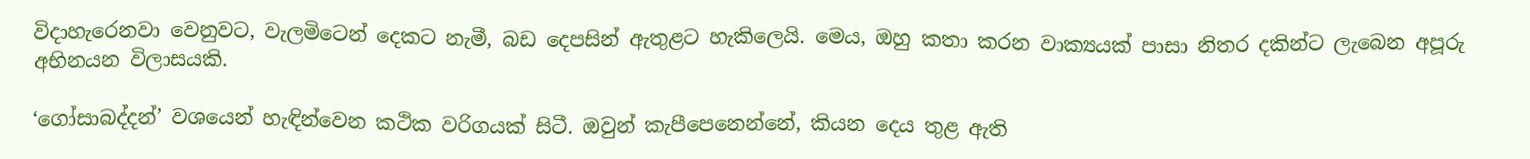විදාහැරෙනවා වෙනුවට, වැලමිටෙන් දෙකට නැමී, බඩ දෙපසින් ඇතුළට හැකිලෙයි. මෙය, ඔහු කතා කරන වාක්‍යයක් පාසා නිතර දකින්ට ලැබෙන අපූරු අභිනයන විලාසයකි.

‘ගෝසාබද්දන්’ වශයෙන් හැඳින්වෙන කථික වරිගයක් සිටී. ඔවුන් කැපීපෙනෙන්නේ, කියන දෙය තුළ ඇති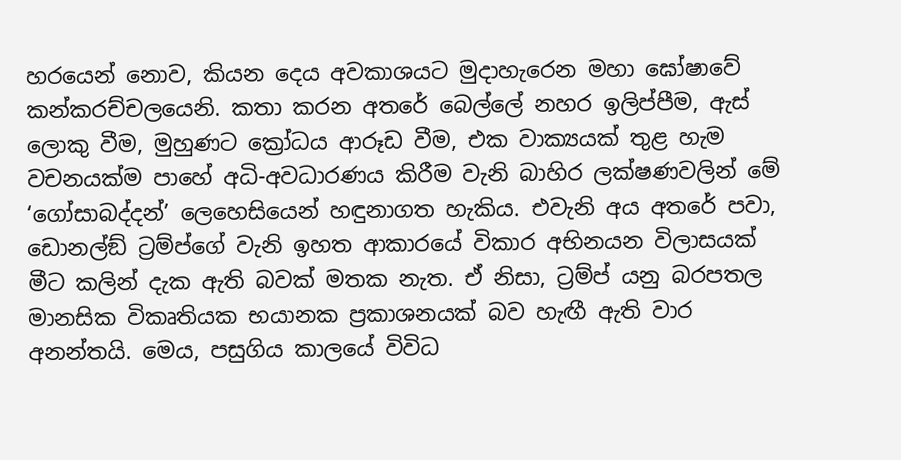හරයෙන් නොව, කියන දෙය අවකාශයට මුදාහැරෙන මහා ඝෝෂාවේ කන්කරච්චලයෙනි. කතා කරන අතරේ බෙල්ලේ නහර ඉලිප්පීම, ඇස් ලොකු වීම, මුහුණට ක්‍රෝධය ආරූඩ වීම, එක වාක්‍යයක් තුළ හැම වචනයක්ම පාහේ අධි-අවධාරණය කිරීම වැනි බාහිර ලක්ෂණවලින් මේ ‘ගෝසාබද්දන්’ ලෙහෙසියෙන් හඳුනාගත හැකිය. එවැනි අය අතරේ පවා, ඩොනල්ඞ් ට්‍රම්ප්ගේ වැනි ඉහත ආකාරයේ විකාර අභිනයන විලාසයක් මීට කලින් දැක ඇති බවක් මතක නැත. ඒ නිසා, ට්‍රම්ප් යනු බරපතල මානසික විකෘතියක භයානක ප්‍රකාශනයක් බව හැඟී ඇති වාර අනන්තයි. මෙය, පසුගිය කාලයේ විවිධ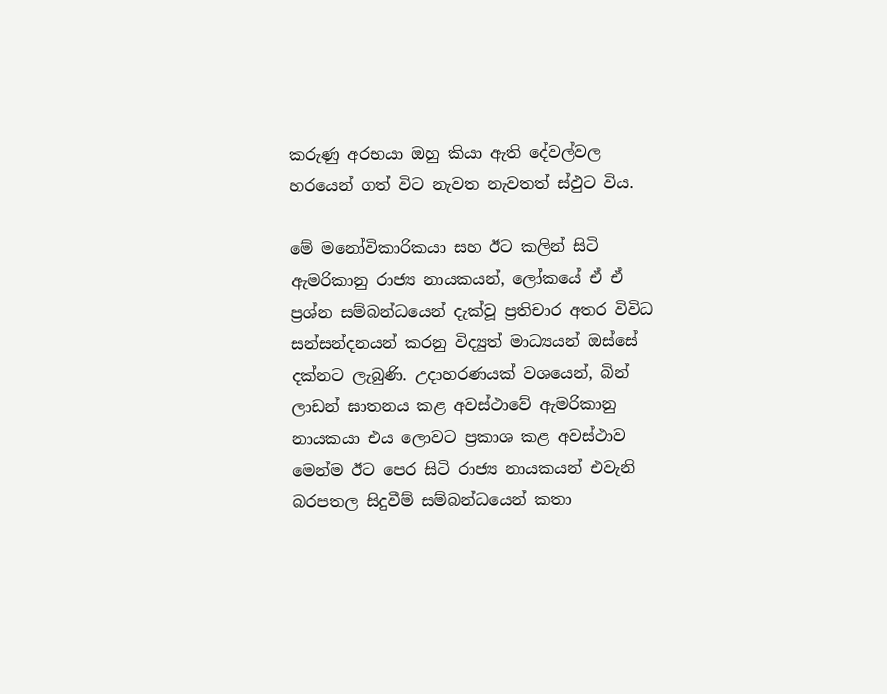කරුණු අරභයා ඔහු කියා ඇති දේවල්වල හරයෙන් ගත් විට නැවත නැවතත් ස්ඵුට විය.

මේ මනෝවිකාරිකයා සහ ඊට කලින් සිටි ඇමරිකානු රාජ්‍ය නායකයන්, ලෝකයේ ඒ ඒ ප්‍රශ්න සම්බන්ධයෙන් දැක්වූ ප්‍රතිචාර අතර විවිධ සන්සන්දනයන් කරනු විද්‍යුත් මාධ්‍යයන් ඔස්සේ දක්නට ලැබුණි. උදාහරණයක් වශයෙන්, බින් ලාඩන් ඝාතනය කළ අවස්ථාවේ ඇමරිකානු නායකයා එය ලොවට ප්‍රකාශ කළ අවස්ථාව මෙන්ම ඊට පෙර සිටි රාජ්‍ය නායකයන් එවැනි බරපතල සිදුවීම් සම්බන්ධයෙන් කතා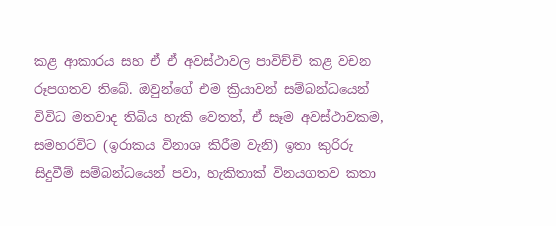කළ ආකාරය සහ ඒ ඒ අවස්ථාවල පාවිච්චි කළ වචන රූපගතව තිබේ. ඔවුන්ගේ එම ක්‍රියාවන් සම්බන්ධයෙන් විවිධ මතවාද තිබිය හැකි වෙතත්, ඒ සෑම අවස්ථාවකම, සමහරවිට (ඉරාකය විනාශ කිරීම වැනි) ඉතා කුරිරු සිදුවීම් සම්බන්ධයෙන් පවා, හැකිතාක් විනයගතව කතා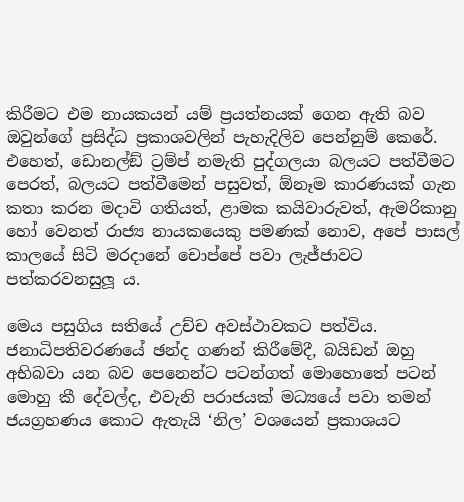කිරීමට එම නායකයන් යම් ප්‍රයත්නයක් ගෙන ඇති බව ඔවුන්ගේ ප්‍රසිද්ධ ප්‍රකාශවලින් පැහැදිලිව පෙන්නුම් කෙරේ. එහෙත්, ඩොනල්ඞ් ට්‍රම්ප් නමැති පුද්ගලයා බලයට පත්වීමට පෙරත්, බලයට පත්වීමෙන් පසුවත්, ඕනෑම කාරණයක් ගැන කතා කරන මදාවි ගතියත්, ළාමක කයිවාරුවත්, ඇමරිකානු හෝ වෙනත් රාජ්‍ය නායකයෙකු පමණක් නොව, අපේ පාසල් කාලයේ සිටි මරදානේ චොප්පේ පවා ලැජ්ජාවට පත්කරවනසුලූ ය.

මෙය පසුගිය සතියේ උච්ච අවස්ථාවකට පත්විය. ජනාධිපතිවරණයේ ඡන්ද ගණන් කිරීමේදී, බයිඩන් ඔහු අභිබවා යන බව පෙනෙන්ට පටන්ගත් මොහොතේ පටන් මොහු කී දේවල්ද, එවැනි පරාජයක් මධ්‍යයේ පවා තමන් ජයග්‍රහණය කොට ඇතැයි ‘නිල’ වශයෙන් ප්‍රකාශයට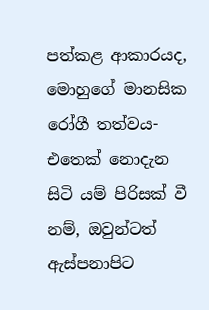පත්කළ ආකාරයද, මොහුගේ මානසික රෝගී තත්වය-එතෙක් නොදැන සිටි යම් පිරිසක් වී නම්, ඔවුන්ටත් ඇස්පනාපිට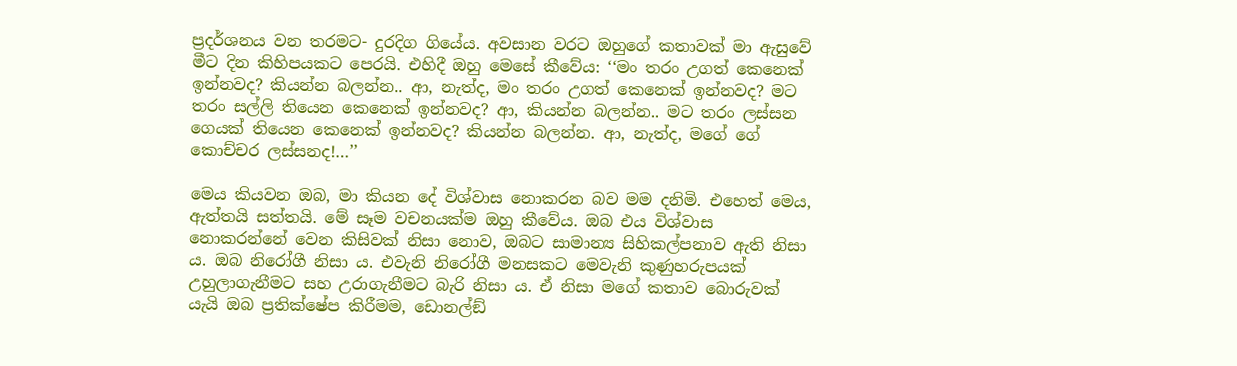ප්‍රදර්ශනය වන තරමට- දුරදිග ගියේය. අවසාන වරට ඔහුගේ කතාවක් මා ඇසුවේ මීට දින කිහිපයකට පෙරයි. එහිදී ඔහු මෙසේ කීවේය: ‘‘මං තරං උගත් කෙනෙක් ඉන්නවද? කියන්න බලන්න.. ආ, නැත්ද, මං තරං උගත් කෙනෙක් ඉන්නවද? මට තරං සල්ලි තියෙන කෙනෙක් ඉන්නවද? ආ, කියන්න බලන්න.. මට තරං ලස්සන ගෙයක් තියෙන කෙනෙක් ඉන්නවද? කියන්න බලන්න. ආ, නැත්ද, මගේ ගේ කොච්චර ලස්සනද!…’’

මෙය කියවන ඔබ, මා කියන දේ විශ්වාස නොකරන බව මම දනිමි. එහෙත් මෙය, ඇත්තයි සත්තයි. මේ සෑම වචනයක්ම ඔහු කීවේය. ඔබ එය විශ්වාස නොකරන්නේ වෙන කිසිවක් නිසා නොව, ඔබට සාමාන්‍ය සිහිකල්පනාව ඇති නිසා ය. ඔබ නිරෝගී නිසා ය. එවැනි නිරෝගී මනසකට මෙවැනි කුණුහරුපයක් උහුලාගැනීමට සහ උරාගැනීමට බැරි නිසා ය. ඒ නිසා මගේ කතාව බොරුවක් යැයි ඔබ ප්‍රතික්ෂේප කිරීමම, ඩොනල්ඞ්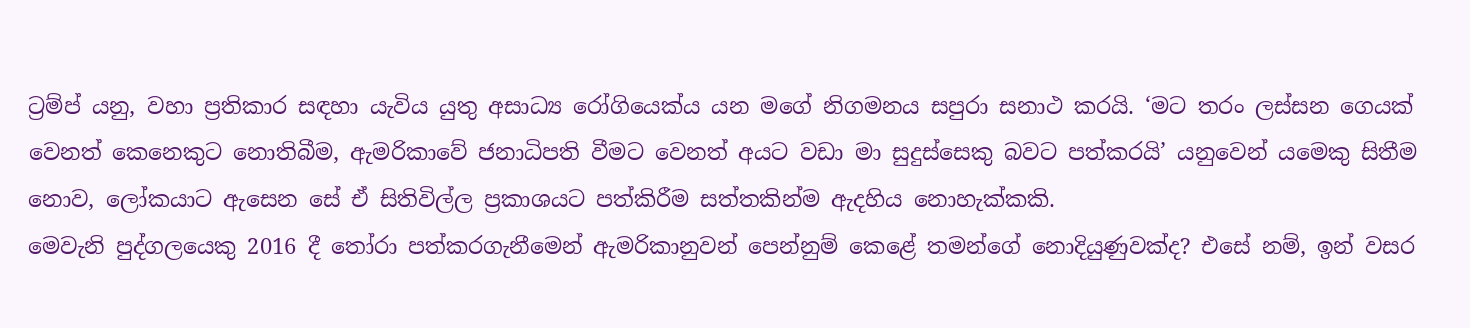ට්‍රම්ප් යනු, වහා ප්‍රතිකාර සඳහා යැවිය යුතු අසාධ්‍ය රෝගියෙක්ය යන මගේ නිගමනය සපුරා සනාථ කරයි. ‘මට තරං ලස්සන ගෙයක් වෙනත් කෙනෙකුට නොතිබීම, ඇමරිකාවේ ජනාධිපති වීමට වෙනත් අයට වඩා මා සුදුස්සෙකු බවට පත්කරයි’ යනුවෙන් යමෙකු සිතීම නොව, ලෝකයාට ඇසෙන සේ ඒ සිතිවිල්ල ප්‍රකාශයට පත්කිරීම සත්තකින්ම ඇදහිය නොහැක්කකි.
මෙවැනි පුද්ගලයෙකු 2016 දී තෝරා පත්කරගැනීමෙන් ඇමරිකානුවන් පෙන්නුම් කෙළේ තමන්ගේ නොදියුණුවක්ද? එසේ නම්, ඉන් වසර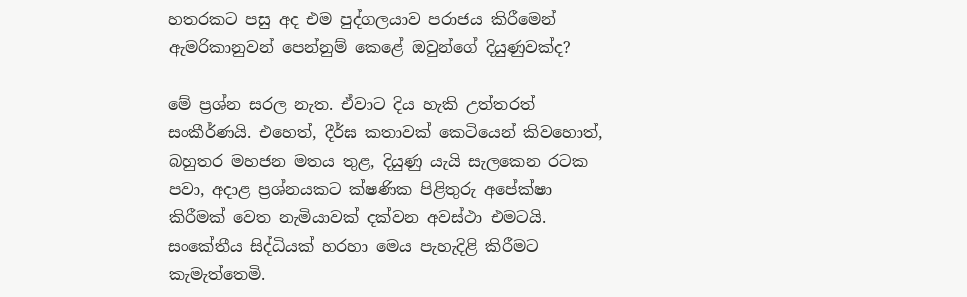හතරකට පසු අද එම පුද්ගලයාව පරාජය කිරීමෙන් ඇමරිකානුවන් පෙන්නුම් කෙළේ ඔවුන්ගේ දියුණුවක්ද?

මේ ප්‍රශ්න සරල නැත. ඒවාට දිය හැකි උත්තරත් සංකීර්ණයි. එහෙත්, දීර්ඝ කතාවක් කෙටියෙන් කිවහොත්, බහුතර මහජන මතය තුළ, දියුණු යැයි සැලකෙන රටක පවා, අදාළ ප්‍රශ්නයකට ක්ෂණික පිළිතුරු අපේක්ෂා කිරීමක් වෙත නැමියාවක් දක්වන අවස්ථා එමටයි. සංකේතීය සිද්ධියක් හරහා මෙය පැහැදිළි කිරීමට කැමැත්තෙමි.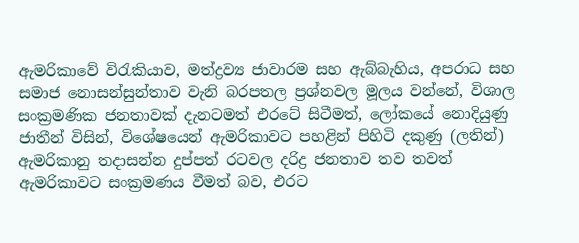ඇමරිකාවේ විරැකියාව, මත්ද්‍රව්‍ය ජාවාරම සහ ඇබ්බැහිය, අපරාධ සහ සමාජ නොසන්සුන්තාව වැනි බරපතල ප්‍රශ්නවල මූලය වන්නේ, විශාල සංක්‍රමණික ජනතාවක් දැනටමත් එරටේ සිටීමත්, ලෝකයේ නොදියුණු ජාතීන් විසින්, විශේෂයෙන් ඇමරිකාවට පහළින් පිහිටි දකුණු (ලතින්) ඇමරිකානු තදාසන්න දුප්පත් රටවල දරිද්‍ර ජනතාව තව තවත් ඇමරිකාවට සංක්‍රමණය වීමත් බව, එරට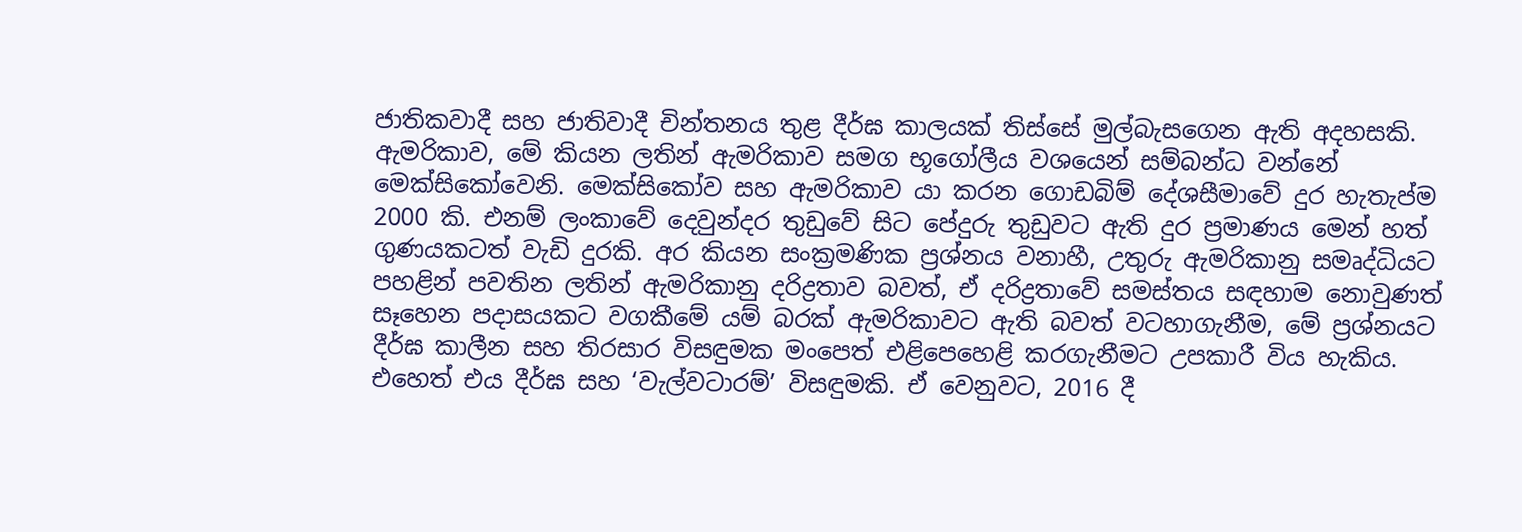ජාතිකවාදී සහ ජාතිවාදී චින්තනය තුළ දීර්ඝ කාලයක් තිස්සේ මුල්බැසගෙන ඇති අදහසකි. ඇමරිකාව, මේ කියන ලතින් ඇමරිකාව සමග භූගෝලීය වශයෙන් සම්බන්ධ වන්නේ මෙක්සිකෝවෙනි. මෙක්සිකෝව සහ ඇමරිකාව යා කරන ගොඩබිම් දේශසීමාවේ දුර හැතැප්ම 2000 කි. එනම් ලංකාවේ දෙවුන්දර තුඩුවේ සිට පේදුරු තුඩුවට ඇති දුර ප්‍රමාණය මෙන් හත් ගුණයකටත් වැඩි දුරකි. අර කියන සංක්‍රමණික ප්‍රශ්නය වනාහී, උතුරු ඇමරිකානු සමෘද්ධියට පහළින් පවතින ලතින් ඇමරිකානු දරිද්‍රතාව බවත්, ඒ දරිද්‍රතාවේ සමස්තය සඳහාම නොවුණත් සෑහෙන පදාසයකට වගකීමේ යම් බරක් ඇමරිකාවට ඇති බවත් වටහාගැනීම, මේ ප්‍රශ්නයට දීර්ඝ කාලීන සහ තිරසාර විසඳුමක මංපෙත් එළිපෙහෙළි කරගැනීමට උපකාරී විය හැකිය. එහෙත් එය දීර්ඝ සහ ‘වැල්වටාරම්’ විසඳුමකි. ඒ වෙනුවට, 2016 දී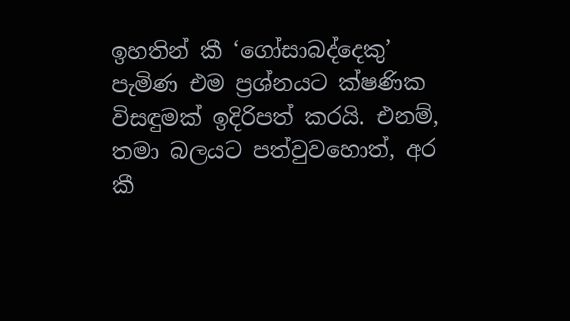ඉහතින් කී ‘ගෝසාබද්දෙකු’ පැමිණ එම ප්‍රශ්නයට ක්ෂණික විසඳුමක් ඉදිරිපත් කරයි. එනම්, තමා බලයට පත්වුවහොත්, අර කී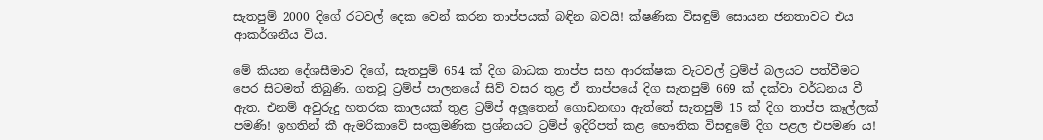සැතපුම් 2000 දිගේ රටවල් දෙක වෙන් කරන තාප්පයක් බඳින බවයි! ක්ෂණික විසඳුම් සොයන ජනතාවට එය ආකර්ශනීය විය.

මේ කියන දේශසීමාව දිගේ, සැතපුම් 654 ක් දිග බාධක තාප්ප සහ ආරක්ෂක වැටවල් ට්‍රම්ප් බලයට පත්වීමට පෙර සිටමත් තිබුණි. ගතවූ ට්‍රම්ප් පාලනයේ සිව් වසර තුළ ඒ තාප්පයේ දිග සැතපුම් 669 ක් දක්වා වර්ධනය වී ඇත. එනම් අවුරුදු හතරක කාලයක් තුළ ට්‍රම්ප් අලූතෙන් ගොඩනඟා ඇත්තේ සැතපුම් 15 ක් දිග තාප්ප කෑල්ලක් පමණි! ඉහතින් කී ඇමරිකාවේ සංක්‍රමණික ප්‍රශ්නයට ට්‍රම්ප් ඉදිරිපත් කළ භෞතික විසඳුමේ දිග පළල එපමණ ය!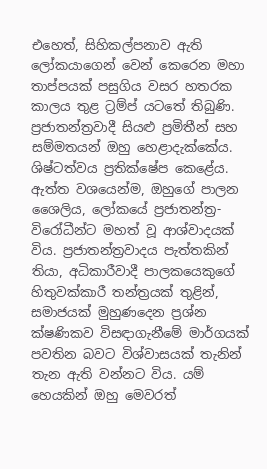එහෙත්, සිහිකල්පනාව ඇති ලෝකයාගෙන් වෙන් කෙරෙන මහා තාප්පයක් පසුගිය වසර හතරක කාලය තුළ ට්‍රම්ප් යටතේ තිබුණි. ප්‍රජාතන්ත්‍රවාදී සියළු ප්‍රමිතීන් සහ සම්මතයන් ඔහු හෙළාදැක්කේය. ශිෂ්ටත්වය ප්‍රතික්ෂේප කෙළේය. ඇත්ත වශයෙන්ම, ඔහුගේ පාලන ශෛලිය, ලෝකයේ ප්‍රජාතන්ත්‍ර-විරෝධීන්ට මහත් වූ ආශ්වාදයක් විය. ප්‍රජාතන්ත්‍රවාදය පැත්තකින් තියා, අධිකාරීවාදී පාලකයෙකුගේ හිතුවක්කාරී තන්ත්‍රයක් තුළින්, සමාජයක් මුහුණදෙන ප්‍රශ්න ක්ෂණිකව විසඳාගැනීමේ මාර්ගයක් පවතින බවට විශ්වාසයක් තැනින් තැන ඇති වන්නට විය. යම් හෙයකින් ඔහු මෙවරත්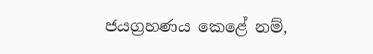ජයග්‍රහණය කෙළේ නම්,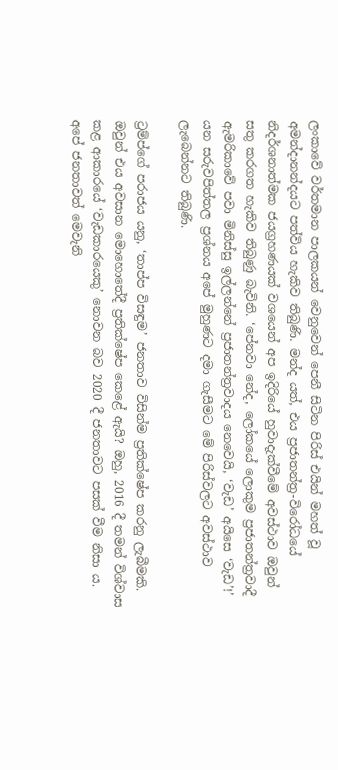ලංකාවේ වර්තමාන පාලකයන් වෙනුවෙන් පෙනී සිටින පිරිස් එයින් මහත් වූ අමන්දානන්දයට පත්විය හැකිව තිබුණි. මන්ද යත්, එය ප්‍රජාතන්ත්‍ර-විරෝධයේ නිදර්ශනාත්මක ජයග්‍රහණයක් වශයෙන් අප ඉදිරියේ හුවාදැක්වීමේ අවස්ථාව ඔවුන් සතු කරගත හැකිව තිබුණු බැවිනි. ‘පේනවා නේද, ලෝකයේ ලොකුම ප්‍රජාතන්ත්‍රවාදී ඇමරිකාවේ පවා මිනිස්සු ඉල්ලන්නේ ප්‍රජාතන්ත්‍රවාදය නෙවෙයි, ‘වැඩ’ අයිසෙ ‘වැඩ’!’ යන සරුවපිත්තල ප්‍රශ්නය අපේ මුහුණට දමා ගැසීමට මේ පිරිස්වලට අවස්ථාව ලැබෙන්නට තිබුණි.

ට්‍රම්ප්ගේ පරාජය යනු, ‘තාප්ප විසඳුම’ ජනතාව විසින්ම ප්‍රතික්ෂේප කරනු ලැබීමකි. ඔවුන් එය අවසාන මොහොතේදී ප්‍රතික්ෂේප කෙළේ ඇයි? ඔහු, 2016 දී තමන් විශ්වාස කළ ආකාරයේ ‘වැඩකාරයෙකු’ නොවන බව 2020 දී ජනතාවට පසක් වීම නිසා ය. අපේ ජනතාවත් මෙවැනි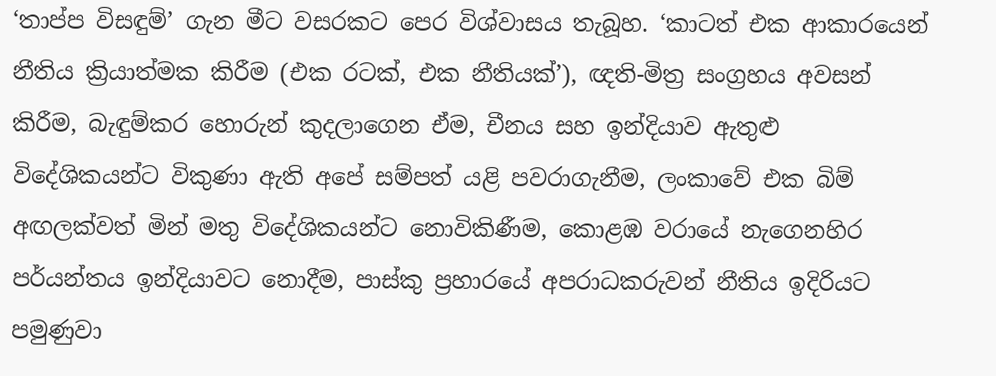‘තාප්ප විසඳුම්’ ගැන මීට වසරකට පෙර විශ්වාසය තැබූහ. ‘කාටත් එක ආකාරයෙන් නීතිය ක්‍රියාත්මක කිරීම (එක රටක්, එක නීතියක්’), ඥති-මිත්‍ර සංග්‍රහය අවසන් කිරීම, බැඳුම්කර හොරුන් කුදලාගෙන ඒම, චීනය සහ ඉන්දියාව ඇතුළු විදේශිකයන්ට විකුණා ඇති අපේ සම්පත් යළි පවරාගැනීම, ලංකාවේ එක බිම් අඟලක්වත් මින් මතු විදේශිකයන්ට නොවිකිණීම, කොළඹ වරායේ නැගෙනහිර පර්යන්තය ඉන්දියාවට නොදීම, පාස්කු ප්‍රහාරයේ අපරාධකරුවන් නීතිය ඉදිරියට පමුණුවා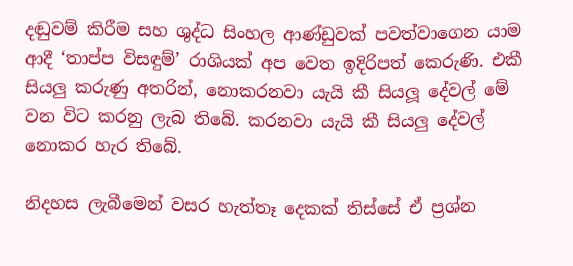දඬුවම් කිරීම සහ ශුද්ධ සිංහල ආණ්ඩුවක් පවත්වාගෙන යාම ආදී ‘තාප්ප විසඳුම්’ රාශියක් අප වෙත ඉදිරිපත් කෙරුණි. එකී සියලු කරුණු අතරින්, නොකරනවා යැයි කී සියලූ දේවල් මේ වන විට කරනු ලැබ තිබේ. කරනවා යැයි කී සියලු දේවල් නොකර හැර තිබේ.

නිදහස ලැබීමෙන් වසර හැත්තෑ දෙකක් තිස්සේ ඒ ප්‍රශ්න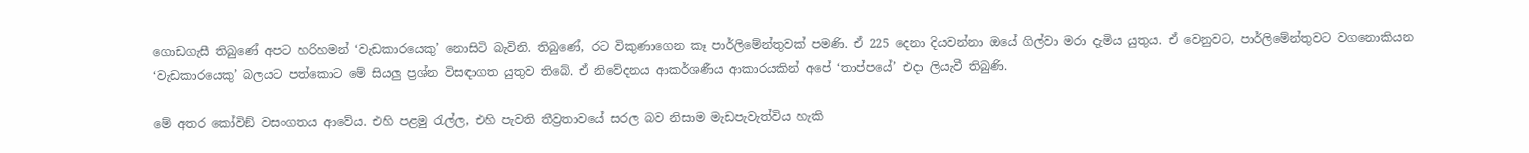ගොඩගැසී තිබුණේ අපට හරිහමන් ‘වැඩකාරයෙකු’ නොසිටි බැවිනි. තිබුණේ, රට විකුණාගෙන කෑ පාර්ලිමේන්තුවක් පමණි. ඒ 225 දෙනා දියවන්නා ඔයේ ගිල්වා මරා දැමිය යුතුය. ඒ වෙනුවට, පාර්ලිමේන්තුවට වගනොකියන ‘වැඩකාරයෙකු’ බලයට පත්කොට මේ සියලු ප්‍රශ්න විසඳාගත යුතුව තිබේ. ඒ නිවේදනය ආකර්ශණීය ආකාරයකින් අපේ ‘තාප්පයේ’ එදා ලියැවී තිබුණි.

මේ අතර කෝවිඞ් වසංගතය ආවේය. එහි පළමු රැල්ල, එහි පැවති තීව්‍රතාවයේ සරල බව නිසාම මැඩපැවැත්විය හැකි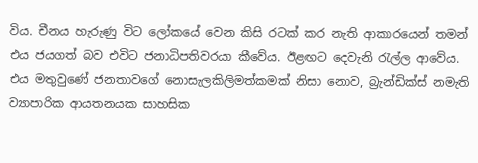විය. චීනය හැරුණු විට ලෝකයේ වෙන කිසි රටක් කර නැති ආකාරයෙන් තමන් එය ජයගත් බව එවිට ජනාධිපතිවරයා කීවේය. ඊළඟට දෙවැනි රැල්ල ආවේය. එය මතුවුණේ ජනතාවගේ නොසැලකිලිමත්කමක් නිසා නොව, බ්‍රැන්ඩික්ස් නමැති ව්‍යාපාරික ආයතනයක සාහසික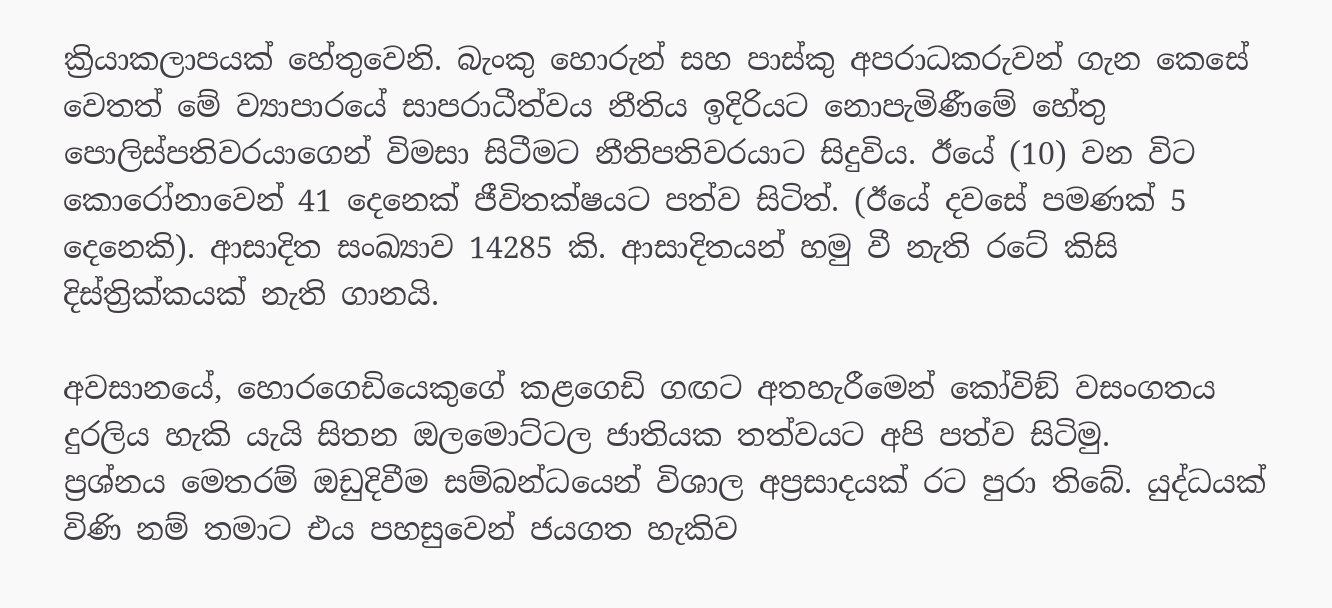ක්‍රියාකලාපයක් හේතුවෙනි. බැංකු හොරුන් සහ පාස්කු අපරාධකරුවන් ගැන කෙසේ වෙතත් මේ ව්‍යාපාරයේ සාපරාධීත්වය නීතිය ඉදිරියට නොපැමිණීමේ හේතු පොලිස්පතිවරයාගෙන් විමසා සිටීමට නීතිපතිවරයාට සිදුවිය. ඊයේ (10) වන විට කොරෝනාවෙන් 41 දෙනෙක් ජීවිතක්ෂයට පත්ව සිටිත්. (ඊයේ දවසේ පමණක් 5 දෙනෙකි). ආසාදිත සංඛ්‍යාව 14285 කි. ආසාදිතයන් හමු වී නැති රටේ කිසි දිස්ත්‍රික්කයක් නැති ගානයි.

අවසානයේ, හොරගෙඩියෙකුගේ කළගෙඩි ගඟට අතහැරීමෙන් කෝවිඞ් වසංගතය දුරලිය හැකි යැයි සිතන ඔලමොට්ටල ජාතියක තත්වයට අපි පත්ව සිටිමු.
ප්‍රශ්නය මෙතරම් ඔඩුදිවීම සම්බන්ධයෙන් විශාල අප්‍රසාදයක් රට පුරා තිබේ. යුද්ධයක් විණි නම් තමාට එය පහසුවෙන් ජයගත හැකිව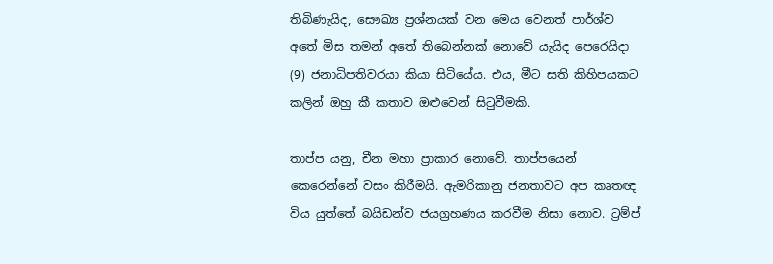තිබිණැයිද, සෞඛ්‍ය ප්‍රශ්නයක් වන මෙය වෙනත් පාර්ශ්ව අතේ මිස තමන් අතේ තිබෙන්නක් නොවේ යැයිද පෙරෙයිදා (9) ජනාධිපතිවරයා කියා සිටියේය. එය, මීට සති කිහිපයකට කලින් ඔහු කී කතාව ඔළුවෙන් සිටුවීමකි.

තාප්ප යනු, චීන මහා ප්‍රාකාර නොවේ. තාප්පයෙන් කෙරෙන්නේ වසං කිරීමයි. ඇමරිකානු ජනතාවට අප කෘතඥ විය යුත්තේ බයිඩන්ව ජයග්‍රහණය කරවීම නිසා නොව. ට්‍රම්ප්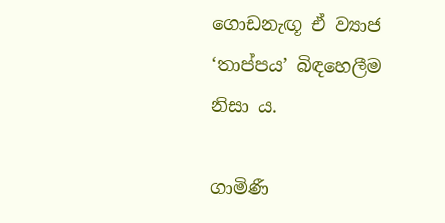ගොඩනැඟූ ඒ ව්‍යාජ ‘තාප්පය’ බිඳහෙලීම නිසා ය.

ගාමිණී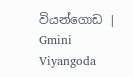වියන්ගොඩ | Gmini Viyangoda